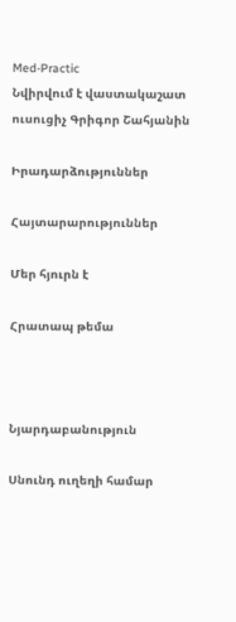Med-Practic
Նվիրվում է վաստակաշատ ուսուցիչ Գրիգոր Շահյանին

Իրադարձություններ

Հայտարարություններ

Մեր հյուրն է

Հրատապ թեմա



Նյարդաբանություն

Սնունդ ուղեղի համար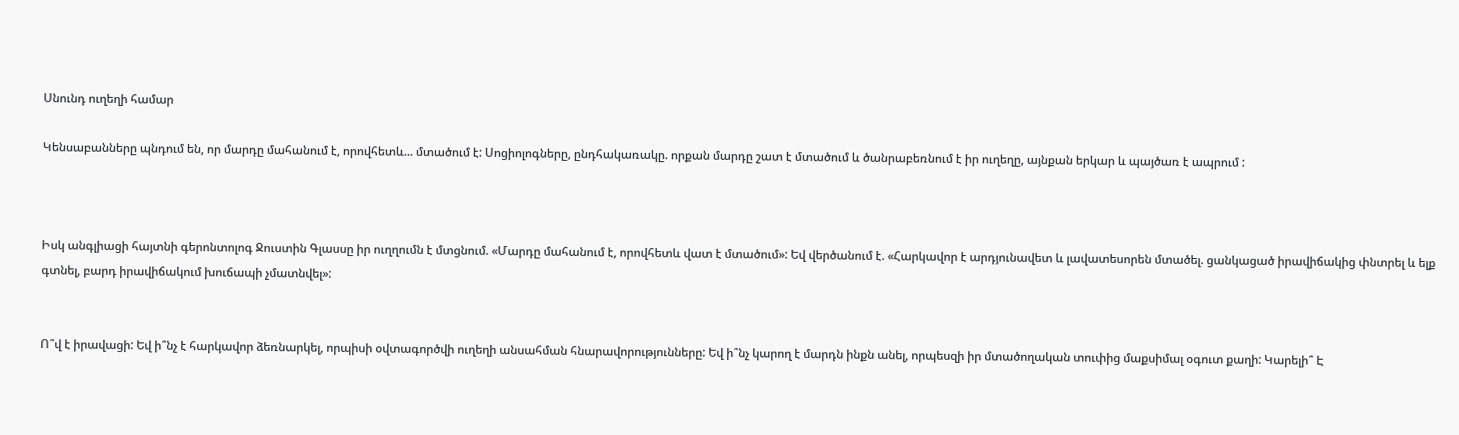Սնունդ ուղեղի համար

Կենսաբանները պնդում են, որ մարդը մահանում է, որովհետև... մտածում է: Սոցիոլոգները, ընդհակառակը. որքան մարդը շատ է մտածում և ծանրաբեռնում է իր ուղեղը, այնքան երկար և պայծառ է ապրում :



Իսկ անգլիացի հայտնի գերոնտոլոգ Ջուստին Գլասսը իր ուղղումն է մտցնում. «Մարդը մահանում է, որովհետև վատ է մտածում»: Եվ վերծանում է. «Հարկավոր է արդյունավետ և լավատեսորեն մտածել. ցանկացած իրավիճակից փնտրել և ելք գտնել, բարդ իրավիճակում խուճապի չմատնվել»:


Ո՞վ է իրավացի: Եվ ի՞նչ է հարկավոր ձեռնարկել, որպիսի օվտագործվի ուղեղի անսահման հնարավորությունները: Եվ ի՞նչ կարող է մարդն ինքն անել, որպեսզի իր մտածողական տուփից մաքսիմալ օգուտ քաղի: Կարելի՞ Է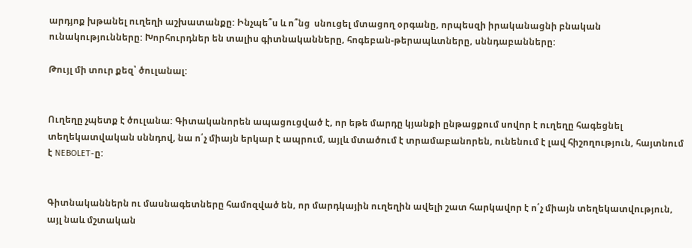արդյոք խթանել ուղեղի աշխատանքը: Ինչպե՞ս և ո՞նց  սնուցել մտացող օրգանը, որպեսզի իրականացնի բնական ունակությունները: Խորհուրդներ են տալիս գիտնականները, հոգեբան-թերապևտները, սննդաբանները:

Թույլ մի տուր քեզ՝ ծուլանալ:


Ուղեղը չպետք է ծուլանա: Գիտականորեն ապացուցված է, որ եթե մարդը կյանքի ընթացքում սովոր է ուղեղը հագեցնել տեղեկատվական սննդով, նա ո՛չ միայն երկար է ապրում, այլև մտածում է տրամաբանորեն, ունենում է լավ հիշողություն, հայտնում է NEBOLET-ը:


Գիտնականներն ու մասնագետները համոզված են, որ մարդկային ուղեղին ավելի շատ հարկավոր է ո՛չ միայն տեղեկատվություն, այլ նաև մշտական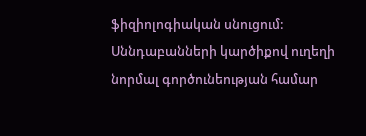ֆիզիոլոգիական սնուցում: Սննդաբանների կարծիքով ուղեղի նորմալ գործունեության համար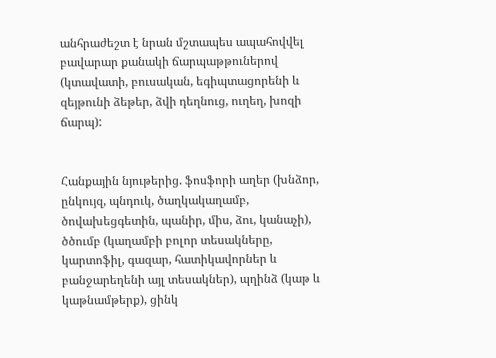անհրաժեշտ է նրան մշտապես ապահովվել բավարար քանակի ճարպաթթուներով (կտավատի, բուսական, եգիպտացորենի և զեյթունի ձեթեր, ձվի դեղնուց, ուղեղ, խոզի ճարպ):


Հանքային նյութերից. ֆոսֆորի աղեր (խնձոր, ընկույզ, պնդուկ, ծաղկակաղամբ, ծովախեցգետին, պանիր, միս, ձու, կանաչի), ծծումբ (կաղամբի բոլոր տեսակները, կարտոֆիլ, գազար, հատիկավորներ և բանջարեղենի այլ տեսակներ), պղինձ (կաթ և կաթնամթերք), ցինկ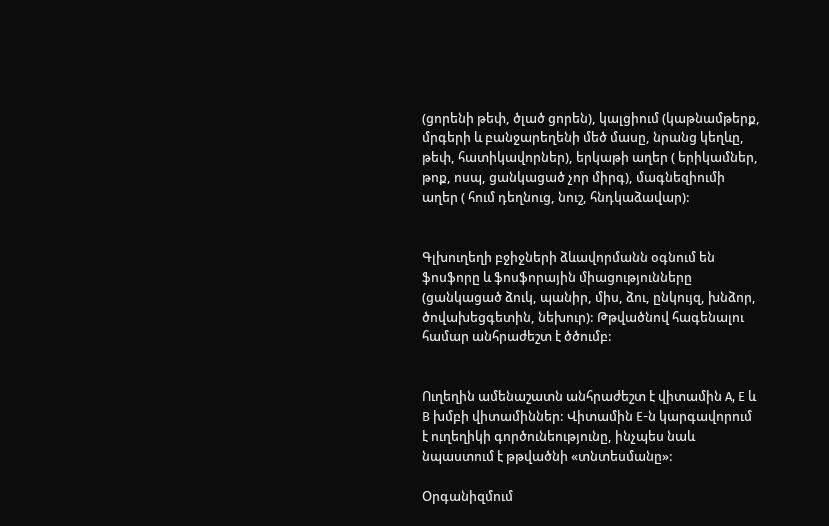(ցորենի թեփ, ծլած ցորեն), կալցիում (կաթնամթերք, մրգերի և բանջարեղենի մեծ մասը, նրանց կեղևը, թեփ, հատիկավորներ), երկաթի աղեր ( երիկամներ, թոք, ոսպ, ցանկացած չոր միրգ), մագնեզիումի աղեր ( հում դեղնուց, նուշ, հնդկաձավար):


Գլխուղեղի բջիջների ձևավորմանն օգնում են ֆոսֆորը և ֆոսֆորային միացությունները (ցանկացած ձուկ, պանիր, միս, ձու, ընկույզ, խնձոր, ծովախեցգետին, նեխուր): Թթվածնով հագենալու համար անհրաժեշտ է ծծումբ:


Ուղեղին ամենաշատն անհրաժեշտ է վիտամին А, Е և В խմբի վիտամիններ: Վիտամին Е-ն կարգավորում է ուղեղիկի գործունեությունը, ինչպես նաև նպաստում է թթվածնի «տնտեսմանը»:

Օրգանիզմում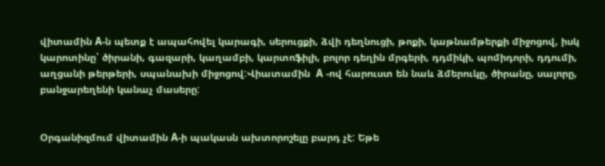վիտամին А-ն պետք է ապահովել կարագի, սերուցքի, ձվի դեղնուցի, թոքի, կաթնամթերքի միջոցով, իսկ կարոտինը՝ ծիրանի, գազարի, կաղամբի, կարտոֆիլի, բոլոր դեղին մրգերի, դդմիկի, պոմիդորի, դդումի, աղցանի թերթերի, սպանախի միջոցով:Վիատամին  А -ով հարուստ են նաև ձմերուկը, ծիրանը, սալորը, բանջարեղենի կանաչ մասերը:


Օրգանիզմում վիտամին А-ի պակասն ախտորոշելը բարդ չէ: Եթե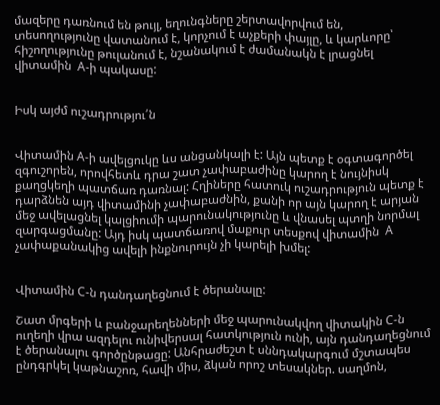մազերը դառնում են թույլ, եղունգները շերտավորվում են, տեսողությունը վատանում է, կորչում է աչքերի փայլը, և կարևորը՝ հիշողությունը թուլանում է, նշանակում է ժամանակն է լրացնել վիտամին  А-ի պակասը:


Իսկ այժմ ուշադրությու՛ն


Վիտամին А-ի ավելցուկը ևս անցանկալի է: Այն պետք է օգտագործել զգուշորեն, որովհետև դրա շատ չափաբաժինը կարող է նույնիսկ քաղցկեղի պատճառ դառնալ: Հղիները հատուկ ուշադրություն պետք է դարձնեն այդ վիտամինի չափաբաժնին, քանի որ այն կարող է արյան մեջ ավելացնել կալցիումի պարունակությունը և վնասել պտղի նորմալ զարգացմանը: Այդ իսկ պատճառով մաքուր տեսքով վիտամին  А չափաքանակից ավելի ինքնուրույն չի կարելի խմել:


Վիտամին С-ն դանդաղեցնում է ծերանալը:

Շատ մրգերի և բանջարեղենների մեջ պարունակվող վիտակին С-ն ուղեղի վրա ազդելու ունիվերսալ հատկություն ունի, այն դանդաղեցնում է ծերանալու գործընթացը: Անհրաժեշտ է սննդակարգում մշտապես ընդգրկել կաթնաշոռ, հավի միս, ձկան որոշ տեսակներ. սաղմոն,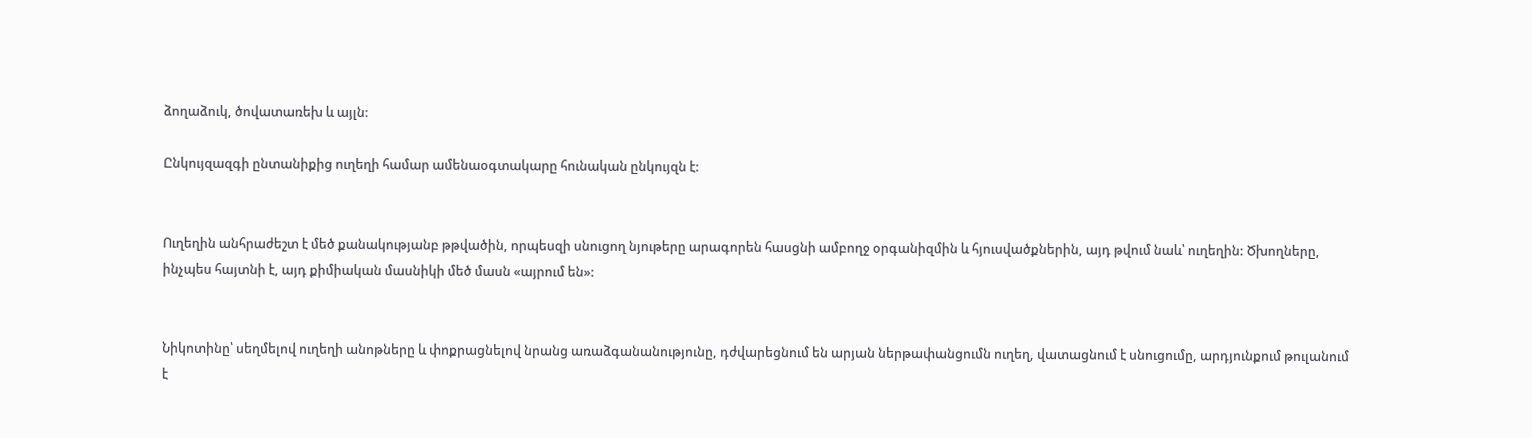ձողաձուկ, ծովատառեխ և այլն:

Ընկույզազգի ընտանիքից ուղեղի համար ամենաօգտակարը հունական ընկույզն է:


Ուղեղին անհրաժեշտ է մեծ քանակությանբ թթվածին, որպեսզի սնուցող նյութերը արագորեն հասցնի ամբողջ օրգանիզմին և հյուսվածքներին, այդ թվում նաև՝ ուղեղին: Ծխողները, ինչպես հայտնի է, այդ քիմիական մասնիկի մեծ մասն «այրում են»:


Նիկոտինը՝ սեղմելով ուղեղի անոթները և փոքրացնելով նրանց առաձգանանությունը, դժվարեցնում են արյան ներթափանցումն ուղեղ, վատացնում է սնուցումը, արդյունքում թուլանում է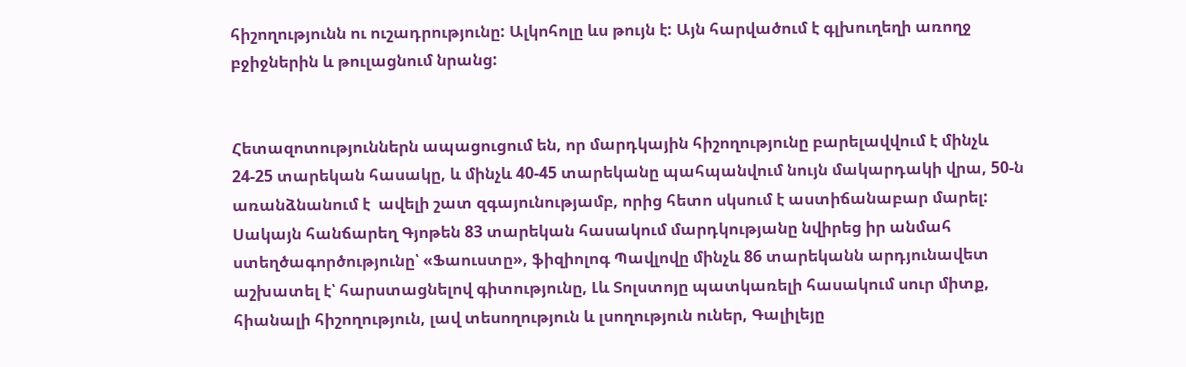հիշողությունն ու ուշադրությունը: Ալկոհոլը ևս թույն է: Այն հարվածում է գլխուղեղի առողջ բջիջներին և թուլացնում նրանց:


Հետազոտություններն ապացուցում են, որ մարդկային հիշողությունը բարելավվում է մինչև 24-25 տարեկան հասակը, և մինչև 40-45 տարեկանը պահպանվում նույն մակարդակի վրա, 50-ն առանձնանում է  ավելի շատ զգայունությամբ, որից հետո սկսում է աստիճանաբար մարել: Սակայն հանճարեղ Գյոթեն 83 տարեկան հասակում մարդկությանը նվիրեց իր անմահ ստեղծագործությունը՝ «Ֆաուստը», ֆիզիոլոգ Պավլովը մինչև 86 տարեկանն արդյունավետ աշխատել է՝ հարստացնելով գիտությունը, Լև Տոլստոյը պատկառելի հասակում սուր միտք, հիանալի հիշողություն, լավ տեսողություն և լսողություն ուներ, Գալիլեյը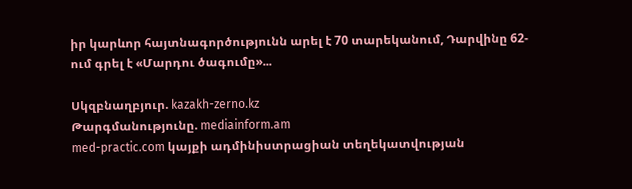իր կարևոր հայտնագործությունն արել է 70 տարեկանում, Դարվինը 62-ում գրել է «Մարդու ծագումը»...

Սկզբնաղբյուր. kazakh-zerno.kz
Թարգմանությունը. mediainform.am
med-practic.com կայքի ադմինիստրացիան տեղեկատվության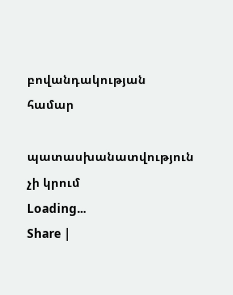բովանդակության համար

պատասխանատվություն չի կրում
Loading...
Share |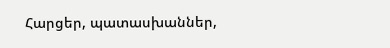Հարցեր, պատասխաններ,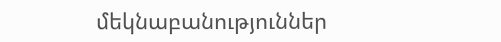մեկնաբանություններ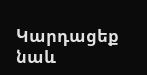Կարդացեք նաև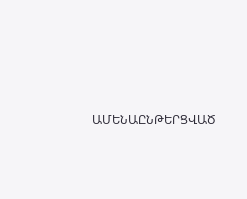ԱՄԵՆԱԸՆԹԵՐՑՎԱԾ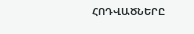ՀՈԴՎԱԾՆԵՐԸ